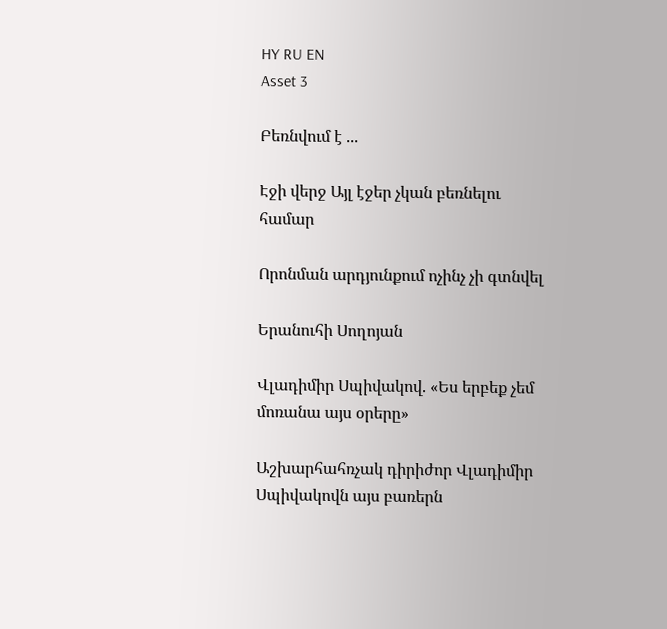HY RU EN
Asset 3

Բեռնվում է ...

Էջի վերջ Այլ էջեր չկան բեռնելու համար

Որոնման արդյունքում ոչինչ չի գտնվել

Երանուհի Սողոյան

Վլադիմիր Սպիվակով. «Ես երբեք չեմ մոռանա այս օրերը»

Աշխարհահռչակ դիրիժոր Վլադիմիր Սպիվակովն այս բառերն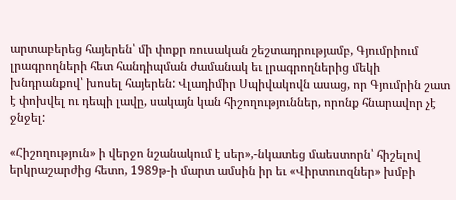արտաբերեց հայերեն՝ մի փոքր ռուսական շեշտադրությամբ, Գյումրիում լրագրողների հետ հանդիպման ժամանակ եւ լրագրողներից մեկի խնդրանքով՝ խոսել հայերեն: Վլադիմիր Սպիվակովն ասաց, որ Գյումրին շատ է փոխվել ու դեպի լավը, սակայն կան հիշողություններ, որոնք հնարավոր չէ ջնջել:

«Հիշողություն» ի վերջո նշանակում է սեր»,-նկատեց մաեստորն՝ հիշելով երկրաշարժից հետո, 1989թ-ի մարտ ամսին իր եւ «Վիրտուոզներ» խմբի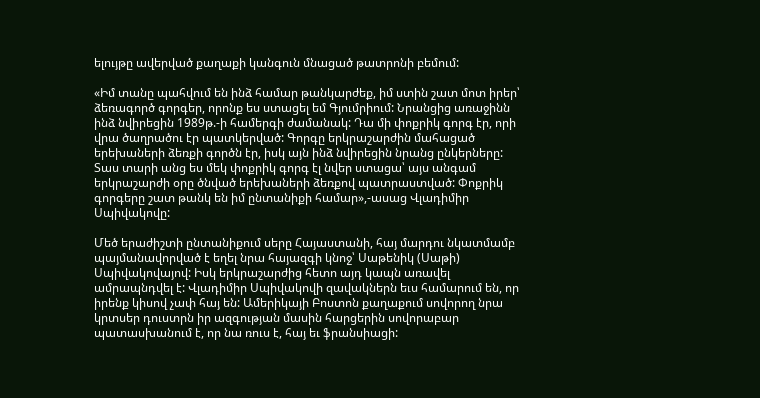ելույթը ավերված քաղաքի կանգուն մնացած թատրոնի բեմում:

«Իմ տանը պահվում են ինձ համար թանկարժեք, իմ ստին շատ մոտ իրեր՝ ձեռագործ գորգեր, որոնք ես ստացել եմ Գյումրիում: Նրանցից առաջինն ինձ նվիրեցին 1989թ.-ի համերգի ժամանակ: Դա մի փոքրիկ գորգ էր, որի վրա ծաղրածու էր պատկերված: Գորգը երկրաշարժին մահացած երեխաների ձեռքի գործն էր, իսկ այն ինձ նվիրեցին նրանց ընկերները: Տաս տարի անց ես մեկ փոքրիկ գորգ էլ նվեր ստացա՝ այս անգամ երկրաշարժի օրը ծնված երեխաների ձեռքով պատրաստված: Փոքրիկ գորգերը շատ թանկ են իմ ընտանիքի համար»,-ասաց Վլադիմիր Սպիվակովը:

Մեծ երաժիշտի ընտանիքում սերը Հայաստանի, հայ մարդու նկատմամբ պայմանավորված է եղել նրա հայազգի կնոջ՝ Սաթենիկ (Սաթի) Սպիվակովայով: Իսկ երկրաշարժից հետո այդ կապն առավել ամրապնդվել է: Վլադիմիր Սպիվակովի զավակներն եւս համարում են, որ իրենք կիսով չափ հայ են: Ամերիկայի Բոստոն քաղաքում սովորող նրա կրտսեր դուստրն իր ազգության մասին հարցերին սովորաբար պատասխանում է, որ նա ռուս է, հայ եւ ֆրանսիացի: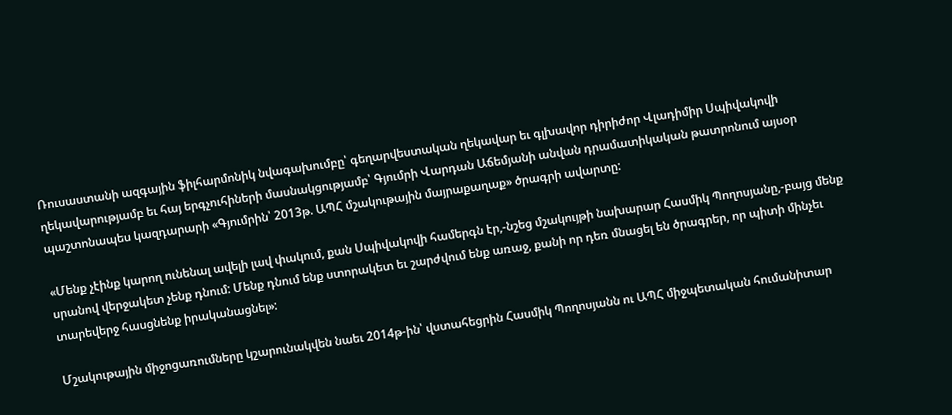Ռուսաստանի ազգային ֆիլհարմոնիկ նվագախումբը՝ գեղարվեստական ղեկավար եւ գլխավոր դիրիժոր Վլադիմիր Սպիվակովի ղեկավարությամբ եւ հայ երգչուհիների մասնակցությամբ՝ Գյումրի Վարդան Աճեմյանի անվան դրամատիկական թատրոնում այսօր պաշտոնապես կազդարարի «Գյումրին՝ 2013թ. ԱՊՀ մշակութային մայրաքաղաք» ծրագրի ավարտը:

«Մենք չէինք կարող ունենալ ավելի լավ փակում, քան Սպիվակովի համերգն էր,-նշեց մշակույթի նախարար Հասմիկ Պողոսյանը,-բայց մենք սրանով վերջակետ չենք դնում: Մենք դնում ենք ստորակետ եւ շարժվում ենք առաջ, քանի որ դեռ մնացել են ծրագրեր, որ պիտի մինչեւ տարեվերջ հասցնենք իրականացնել»:

Մշակութային միջոցառումները կշարունակվեն նաեւ 2014թ-ին՝ վստահեցրին Հասմիկ Պողոսյանն ու ԱՊՀ միջպետական հումանիտար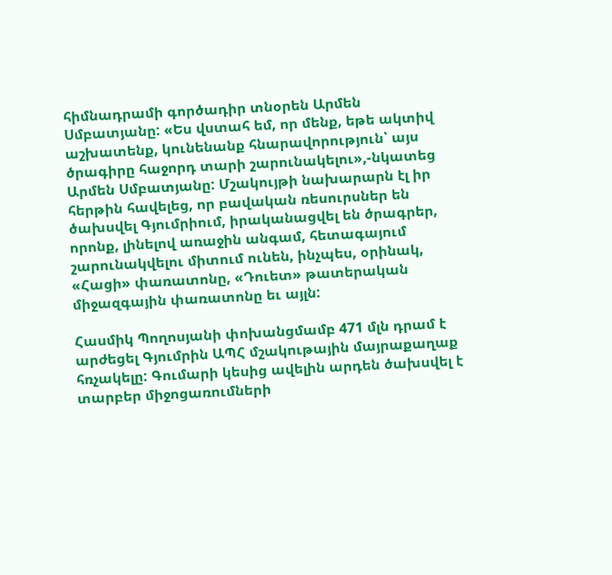հիմնադրամի գործադիր տնօրեն Արմեն Սմբատյանը: «Ես վստահ եմ, որ մենք, եթե ակտիվ աշխատենք, կունենանք հնարավորություն՝ այս ծրագիրը հաջորդ տարի շարունակելու»,-նկատեց Արմեն Սմբատյանը: Մշակույթի նախարարն էլ իր հերթին հավելեց, որ բավական ռեսուրսներ են ծախսվել Գյումրիում, իրականացվել են ծրագրեր, որոնք, լինելով առաջին անգամ, հետագայում շարունակվելու միտում ունեն, ինչպես, օրինակ, «Հացի» փառատոնը, «Դուետ» թատերական միջազգային փառատոնը եւ այլն:

Հասմիկ Պողոսյանի փոխանցմամբ 471 մլն դրամ է արժեցել Գյումրին ԱՊՀ մշակութային մայրաքաղաք հռչակելը: Գումարի կեսից ավելին արդեն ծախսվել է տարբեր միջոցառումների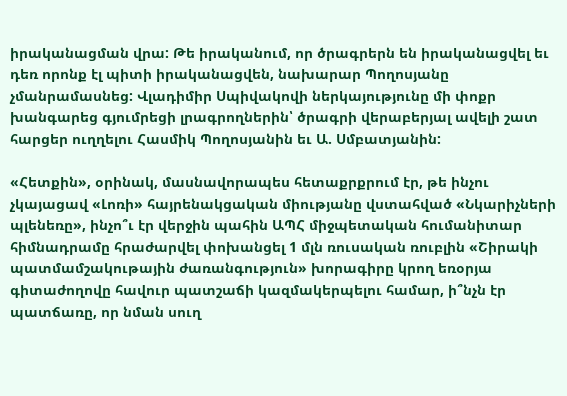իրականացման վրա: Թե իրականում, որ ծրագրերն են իրականացվել եւ դեռ որոնք էլ պիտի իրականացվեն, նախարար Պողոսյանը չմանրամասնեց: Վլադիմիր Սպիվակովի ներկայությունը մի փոքր խանգարեց գյումրեցի լրագրողներին՝ ծրագրի վերաբերյալ ավելի շատ հարցեր ուղղելու Հասմիկ Պողոսյանին եւ Ա. Սմբատյանին:

«Հետքին», օրինակ, մասնավորապես հետաքրքրում էր, թե ինչու չկայացավ «Լոռի» հայրենակցական միությանը վստահված «Նկարիչների պլենեռը», ինչո՞ւ էր վերջին պահին ԱՊՀ միջպետական հումանիտար հիմնադրամը հրաժարվել փոխանցել 1 մլն ռուսական ռուբլին «Շիրակի պատմամշակութային ժառանգություն» խորագիրը կրող եռօրյա գիտաժողովը հավուր պատշաճի կազմակերպելու համար, ի՞նչն էր պատճառը, որ նման սուղ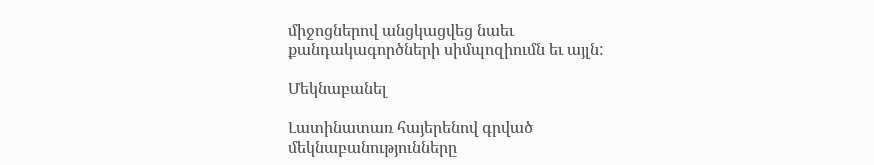միջոցներով անցկացվեց նաեւ քանդակագործների սիմպոզիումն եւ այլն:

Մեկնաբանել

Լատինատառ հայերենով գրված մեկնաբանությունները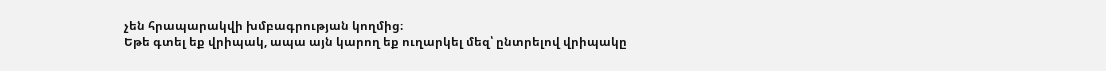չեն հրապարակվի խմբագրության կողմից։
Եթե գտել եք վրիպակ, ապա այն կարող եք ուղարկել մեզ՝ ընտրելով վրիպակը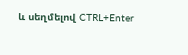և սեղմելով CTRL+Enter